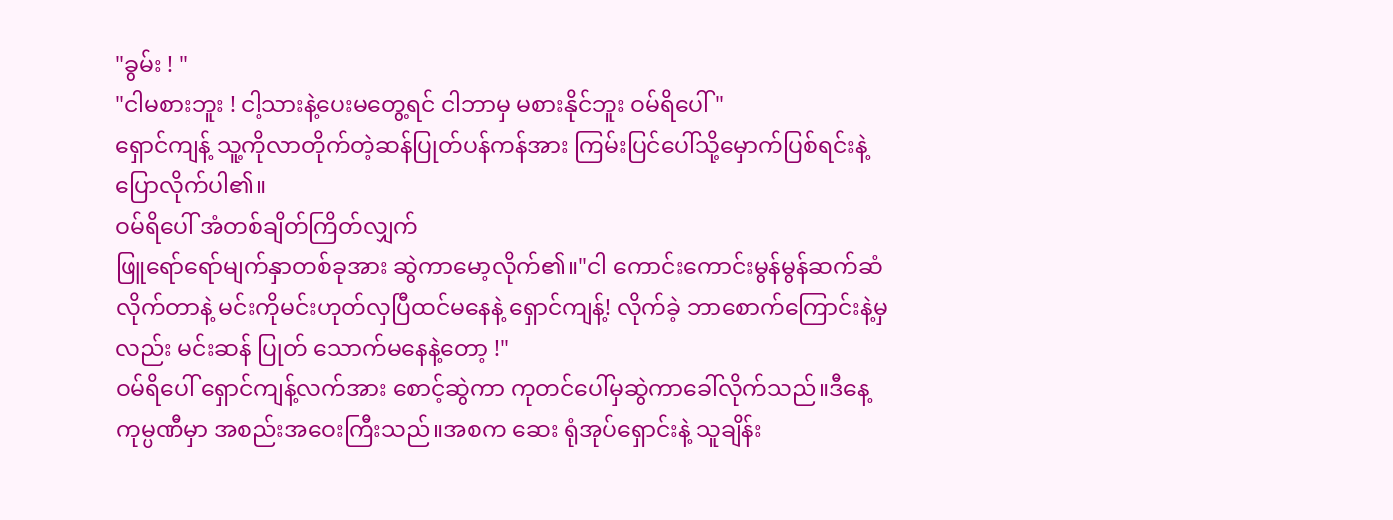"ခွမ်း ! "
"ငါမစားဘူး ! ငါ့သားနဲ့ပေးမတွေ့ရင် ငါဘာမှ မစားနိုင်ဘူး ဝမ်ရိပေါ် "
ရှောင်ကျန့် သူ့ကိုလာတိုက်တဲ့ဆန်ပြုတ်ပန်ကန်အား ကြမ်းပြင်ပေါ်သို့မှောက်ပြစ်ရင်းနဲ့ပြောလိုက်ပါ၏။
ဝမ်ရိပေါ် အံတစ်ချိတ်ကြိတ်လျှက်
ဖြူရော်ရော်မျက်နှာတစ်ခုအား ဆွဲကာမော့လိုက်၏။"ငါ ကောင်းကောင်းမွန်မွန်ဆက်ဆံလိုက်တာနဲ့ မင်းကိုမင်းဟုတ်လှပြီထင်မနေနဲ့ ရှောင်ကျန့်! လိုက်ခဲ့ ဘာစောက်ကြောင်းနဲ့မှလည်း မင်းဆန် ပြုတ် သောက်မနေနဲ့တော့ !"
ဝမ်ရိပေါ် ရှောင်ကျန့်လက်အား စောင့်ဆွဲကာ ကုတင်ပေါ်မှဆွဲကာခေါ်လိုက်သည်။ဒီနေ့ ကုမ္ပဏီမှာ အစည်းအဝေးကြီးသည်။အစက ဆေး ရုံအုပ်ရှောင်းနဲ့ သူချိန်း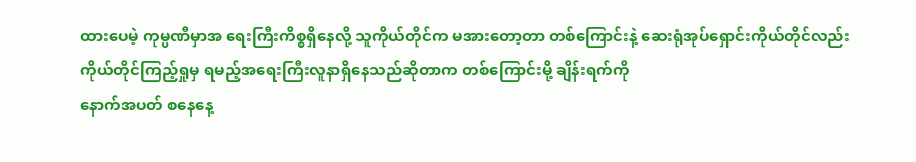ထားပေမဲ့ ကုမ္ပဏီမှာအ ရေးကြီးကိစ္စရှိနေလို့ သူကိုယ်တိုင်က မအားတော့တာ တစ်ကြောင်းနဲ့ ဆေးရုံအုပ်ရှောင်းကိုယ်တိုင်လည်း ကိုယ်တိုင်ကြည့်ရှုမှ ရမည့်အရေးကြီးလူနာရှိနေသည်ဆိုတာက တစ်ကြောင်းမို့ ချိန်းရက်ကို
နောက်အပတ် စနေနေ့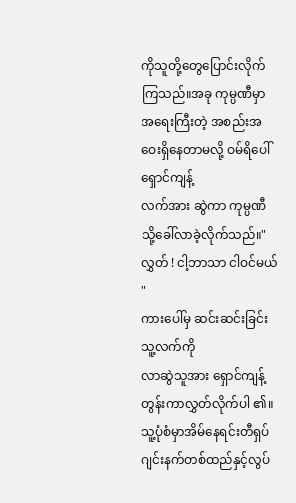ကိုသူတို့တွေပြောင်းလိုက်ကြသည်။အခု ကုမ္ပဏီမှာ အရေးကြီးတဲ့ အစည်းအဝေးရှိနေတာမလို့ ဝမ်ရိပေါ် ရှောင်ကျန့်
လက်အား ဆွဲကာ ကုမ္ပဏီသို့ခေါ်လာခဲ့လိုက်သည်။"လွှတ် ! ငါ့ဘာသာ ငါဝင်မယ် "
ကားပေါ်မှ ဆင်းဆင်းခြင်း သူ့လက်ကို
လာဆွဲသူအား ရှောင်ကျန့် တွန်းကာလွှတ်လိုက်ပါ ၏။သူ့ပုံစံမှာအိမ်နေရင်းတီရှပ် ဂျင်းနက်တစ်ထည်နှင့်လွပ်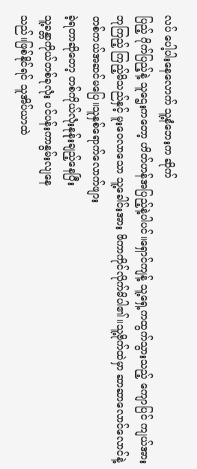လပ် ပေါ့ပါးနေလောက် သူ့နံဘေးက ဆိုက်
ပြည့် ဂိုက်ပြည့်နဲ့ သူဌေးကတော့ ဟိတ်ဟန်အပြည့်နဲ့ပါပင်။ရှောင်ကျန့် သူ့ရှေ့ကထွက်သွားသည့် ကျောပြင် ကျယ်အား ဘုကြည့် ကြည့်မိသည်နှင့် မူးဝေလာသော သူ့ခေါင်းအား ဖိကာကိုင်လိုက်မိပါ၏။သူ့ဗိုက်ထဲမှာ ဆာဆာလောင်လောင်နဲ့ တစ်ကယ်အဆင်မပြေ။သူနှစ်ရောက်လောက်ဖျား
ခဲ့ရတာဆိုတော့ တစ်ကိုယ်လုံးနုန်ုးချည့်နေပြီး
သူ့ခန္တာကိုယ်တစ်ခုလုံး ပင်ပန်းကာနွမ်းလျနေ
သည်။ဖြစ်နိုင်ရင် သူအိပ်ယာထဲ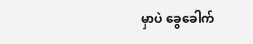မှာပဲ ခွေခေါက်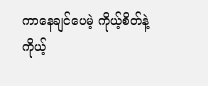ကာနေချင်ပေမဲ့ ကိုယ့်စိတ်နဲ့ကိုယ့်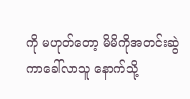ကို မဟုတ်တော့ မိမိကိုအတင်းဆွဲကာခေါ်လာသူ နောက်သို့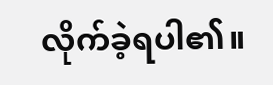လိုက်ခဲ့ရပါ၏။